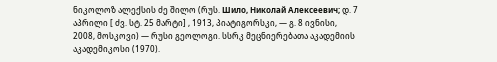ნიკოლოზ ალექსის ძე შილო (რუს. Шило, Николай Алексеевич; დ. 7 აპრილი [ ძვ. სტ. 25 მარტი] , 1913, პიატიგორსკი, — გ. 8 ივნისი, 2008, მოსკოვი) — რუსი გეოლოგი. სსრკ მეცნიერებათა აკადემიის აკადემიკოსი (1970).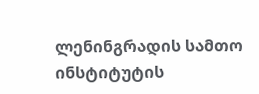ლენინგრადის სამთო ინსტიტუტის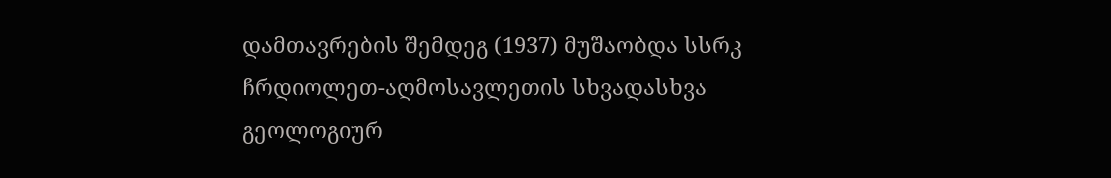დამთავრების შემდეგ (1937) მუშაობდა სსრკ ჩრდიოლეთ-აღმოსავლეთის სხვადასხვა გეოლოგიურ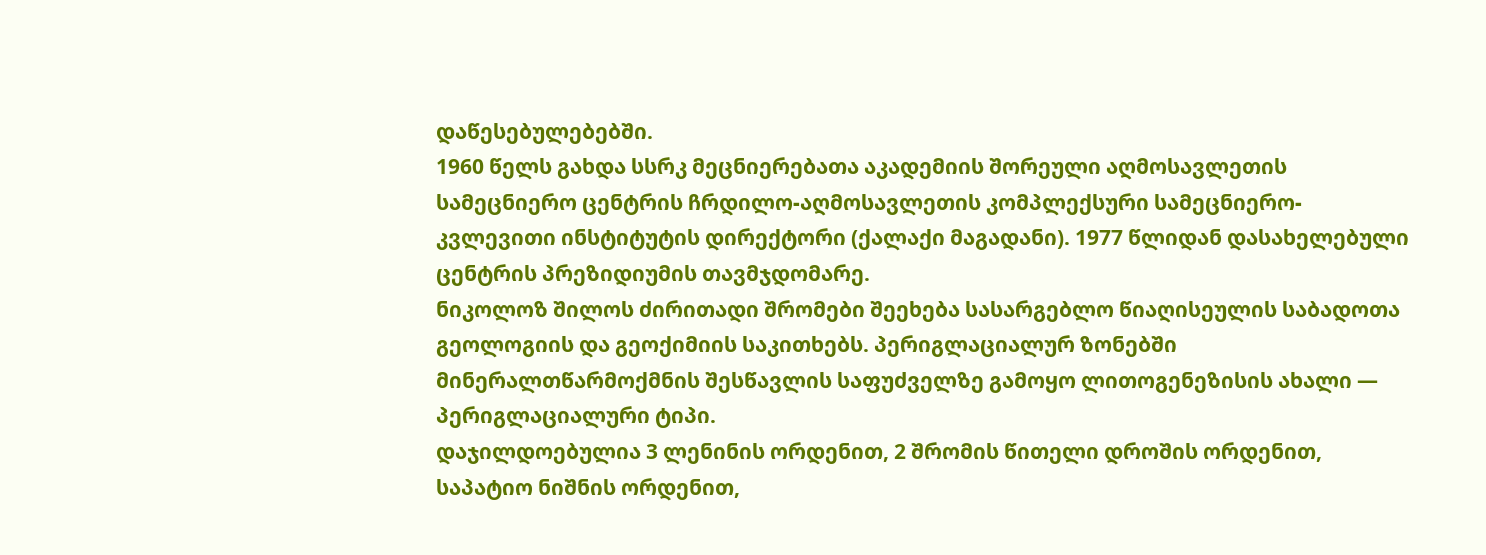დაწესებულებებში.
1960 წელს გახდა სსრკ მეცნიერებათა აკადემიის შორეული აღმოსავლეთის სამეცნიერო ცენტრის ჩრდილო-აღმოსავლეთის კომპლექსური სამეცნიერო-კვლევითი ინსტიტუტის დირექტორი (ქალაქი მაგადანი). 1977 წლიდან დასახელებული ცენტრის პრეზიდიუმის თავმჯდომარე.
ნიკოლოზ შილოს ძირითადი შრომები შეეხება სასარგებლო წიაღისეულის საბადოთა გეოლოგიის და გეოქიმიის საკითხებს. პერიგლაციალურ ზონებში მინერალთწარმოქმნის შესწავლის საფუძველზე გამოყო ლითოგენეზისის ახალი — პერიგლაციალური ტიპი.
დაჯილდოებულია 3 ლენინის ორდენით, 2 შრომის წითელი დროშის ორდენით, საპატიო ნიშნის ორდენით,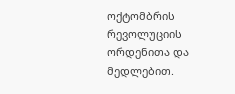ოქტომბრის რევოლუციის ორდენითა და მედლებით.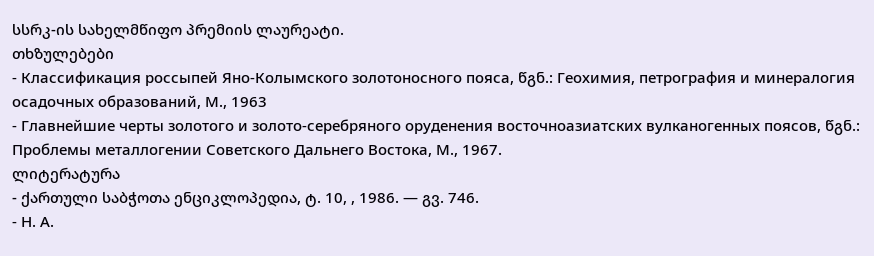სსრკ-ის სახელმწიფო პრემიის ლაურეატი.
თხზულებები
- Классификация россыпей Яно-Колымского золотоносного пояса, წგნ.: Геохимия, петрография и минералогия осадочных образований, М., 1963
- Главнейшие черты золотого и золото-серебряного оруденения восточноазиатских вулканогенных поясов, წგნ.: Проблемы металлогении Советского Дальнего Востока, М., 1967.
ლიტერატურა
- ქართული საბჭოთა ენციკლოპედია, ტ. 10, , 1986. — გვ. 746.
- Н. А.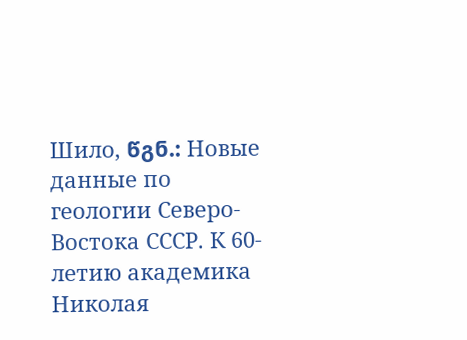Шило, წგნ.: Новые данные по геологии Северо-Востока СССР. К 60-летию академика Николая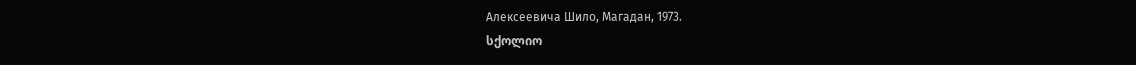Алексеевича Шило, Магадан, 1973.
სქოლიო